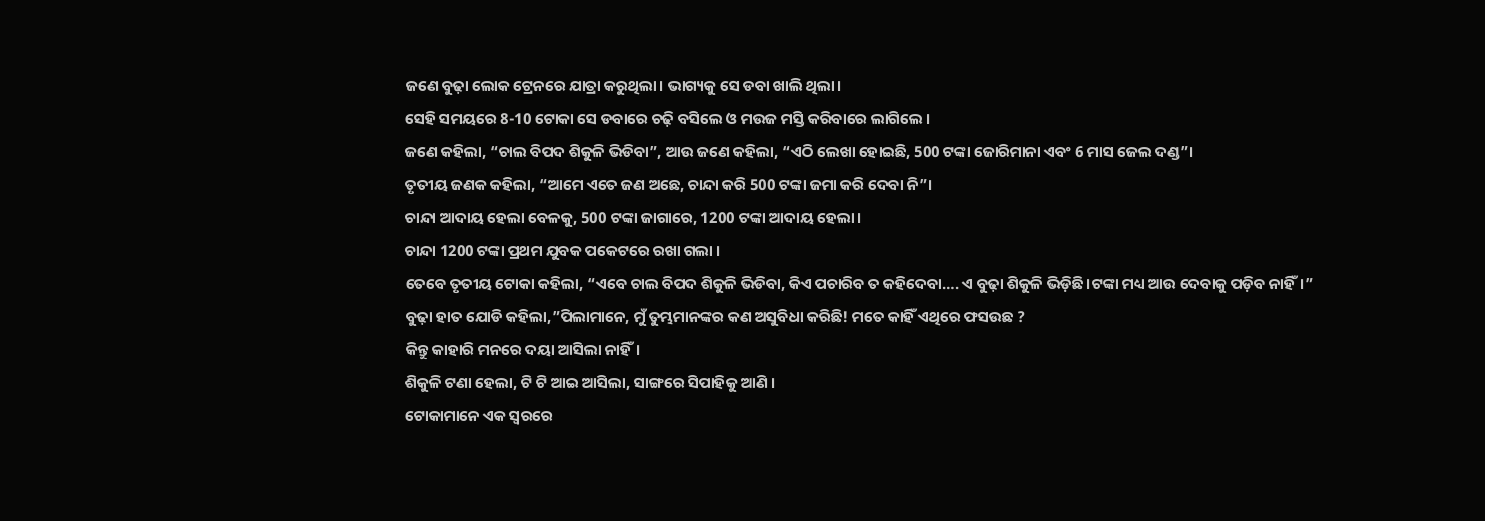ଜଣେ ବୁଢ଼ା ଲୋକ ଟ୍ରେନରେ ଯାତ୍ରା କରୁଥିଲା। ଭାଗ୍ୟକୁ ସେ ଡବା ଖାଲି ଥିଲା।
ସେହି ସମୟରେ 8-10 ଟୋକା ସେ ଡବାରେ ଚଢ଼ି ବସିଲେ ଓ ମଉଜ ମସ୍ତି କରିବାରେ ଲାଗିଲେ ।
ଜଣେ କହିଲା, “ଚାଲ ବିପଦ ଶିକୁଳି ଭିଡିବା”, ଆଉ ଜଣେ କହିଲା, “ଏଠି ଲେଖା ହୋଇଛି, 500 ଟଙ୍କା ଜୋରିମାନା ଏବଂ 6 ମାସ ଜେଲ ଦଣ୍ଡ”।
ତୃତୀୟ ଜଣକ କହିଲା, “ଆମେ ଏତେ ଜଣ ଅଛେ, ଚାନ୍ଦା କରି 500 ଟଙ୍କା ଜମା କରି ଦେବା ନି”।
ଚାନ୍ଦା ଆଦାୟ ହେଲା ବେଳକୁ, 500 ଟଙ୍କା ଜାଗାରେ, 1200 ଟଙ୍କା ଆଦାୟ ହେଲା।
ଚାନ୍ଦା 1200 ଟଙ୍କା ପ୍ରଥମ ଯୁବକ ପକେଟରେ ରଖା ଗଲା ।
ତେବେ ତୃତୀୟ ଟୋକା କହିଲା, “ଏବେ ଚାଲ ବିପଦ ଶିକୁଳି ଭିଡିବା, କିଏ ପଚାରିବ ତ କହିଦେବା…. ଏ ବୁଢ଼ା ଶିକୁଳି ଭିଡ଼ିଛି।ଟଙ୍କା ମଧ୍ୟ ଆଉ ଦେବାକୁ ପଡ଼ିବ ନାହିଁ।”
ବୁଢ଼ା ହାତ ଯୋଡି କହିଲା,”ପିଲାମାନେ, ମୁଁ ତୁମ୍ଭମାନଙ୍କର କଣ ଅସୁବିଧା କରିଛି! ମତେ କାହିଁ ଏଥିରେ ଫସଉଛ ?
କିନ୍ତୁ କାହାରି ମନରେ ଦୟା ଆସିଲା ନାହିଁ।
ଶିକୁଳି ଟଣା ହେଲା, ଟି ଟି ଆଇ ଆସିଲା, ସାଙ୍ଗରେ ସିପାହିକୁ ଆଣି ।
ଟୋକାମାନେ ଏକ ସ୍ବରରେ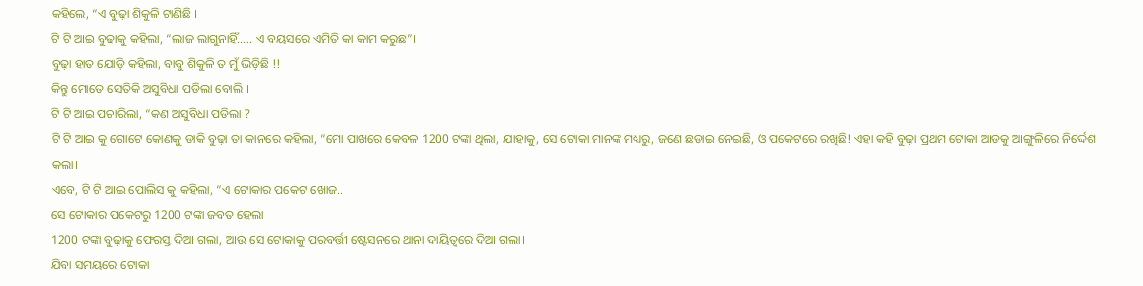କହିଲେ, “ଏ ବୁଢ଼ା ଶିକୁଳି ଟାଣିଛି ।
ଟି ଟି ଆଇ ବୁଢାକୁ କହିଲା, “ଲାଜ ଲାଗୁନାହିଁ….. ଏ ବୟସରେ ଏମିତି କା କାମ କରୁଛ”।
ବୁଢ଼ା ହାତ ଯୋଡ଼ି କହିଲା, ବାବୁ ଶିକୁଳି ତ ମୁଁ ଭିଡ଼ିଛି !!
କିନ୍ତୁ ମୋତେ ସେତିକି ଅସୁବିଧା ପଡିଲା ବୋଲି ।
ଟି ଟି ଆଇ ପଚାରିଲା, “କଣ ଅସୁବିଧା ପଡିଲା ?
ଟି ଟି ଆଇ କୁ ଗୋଟେ କୋଣକୁ ଡାକି ବୁଢ଼ା ତା କାନରେ କହିଲା, “ମୋ ପାଖରେ କେବଳ 1200 ଟଙ୍କା ଥିଲା, ଯାହାକୁ, ସେ ଟୋକା ମାନଙ୍କ ମଧ୍ୟରୁ, ଜଣେ ଛଡାଇ ନେଇଛି, ଓ ପକେଟରେ ରଖିଛି! ଏହା କହି ବୁଢ଼ା ପ୍ରଥମ ଟୋକା ଆଡକୁ ଆଙ୍ଗୁଳିରେ ନିର୍ଦ୍ଦେଶ କଲା।
ଏବେ, ଟି ଟି ଆଇ ପୋଲିସ କୁ କହିଲା, “ଏ ଟୋକାର ପକେଟ ଖୋଜ..
ସେ ଟୋକାର ପକେଟରୁ 1200 ଟଙ୍କା ଜବତ ହେଲା
1200 ଟଙ୍କା ବୁଢ଼ାକୁ ଫେରସ୍ତ ଦିଆ ଗଲା, ଆଉ ସେ ଟୋକାକୁ ପରବର୍ତ୍ତୀ ଷ୍ଟେସନରେ ଥାନା ଦାୟିତ୍ୱରେ ଦିଆ ଗଲା।
ଯିବା ସମୟରେ ଟୋକା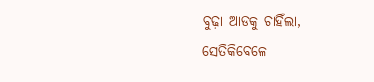ବୁଢ଼ା ଆଡକୁ ଚାହିଁଲା,
ସେତିକିବେଳେ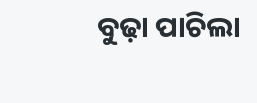ବୁଢ଼ା ପାଚିଲା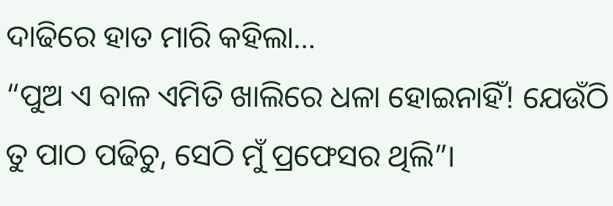ଦାଢିରେ ହାତ ମାରି କହିଲା…
“ପୁଅ ଏ ବାଳ ଏମିତି ଖାଲିରେ ଧଳା ହୋଇନାହିଁ! ଯେଉଁଠି ତୁ ପାଠ ପଢିଚୁ, ସେଠି ମୁଁ ପ୍ରଫେସର ଥିଲି”।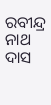ରବୀନ୍ଦ୍ର ନାଥ ଦାସ